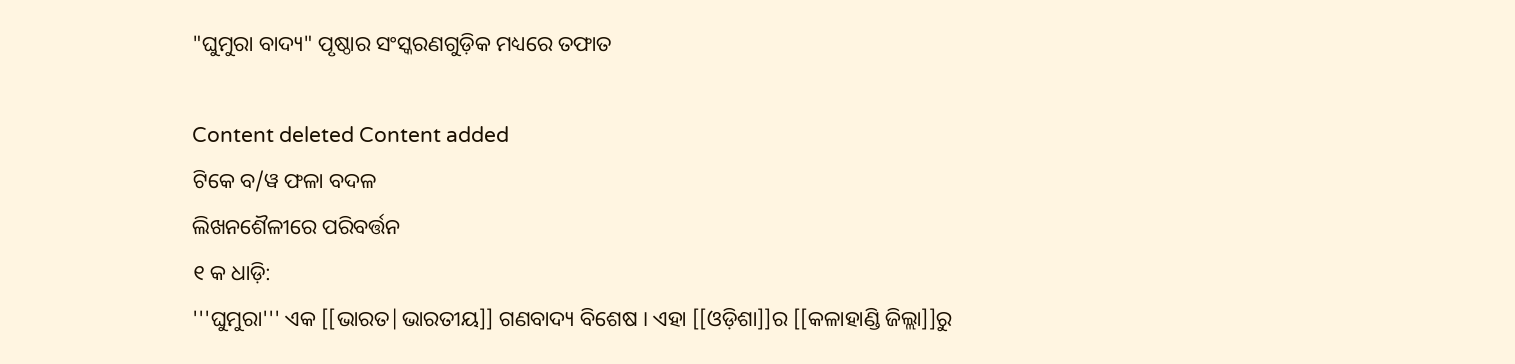"ଘୁମୁରା ବାଦ୍ୟ" ପୃଷ୍ଠାର ସଂସ୍କରଣ‌ଗୁଡ଼ିକ ମଧ୍ୟରେ ତଫାତ

Content deleted Content added
ଟିକେ ବ/ୱ ଫଳା ବଦଳ
ଲିଖନଶୈଳୀରେ ପରିବର୍ତ୍ତନ
୧ କ ଧାଡ଼ି:
'''ଘୁମୁରା''' ଏକ [[ଭାରତ|ଭାରତୀୟ]] ଗଣବାଦ୍ୟ ବିଶେଷ । ଏହା [[ଓଡ଼ିଶା]]ର [[କଳାହାଣ୍ଡି ଜିଲ୍ଲା]]ରୁ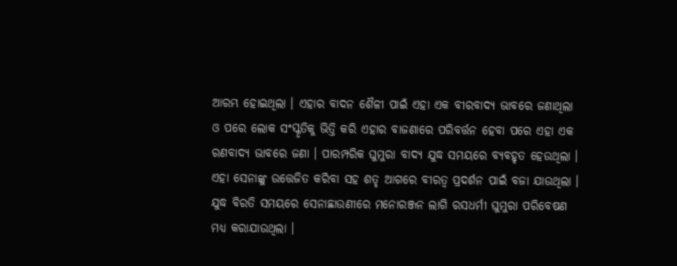ଆରମ୍ଭ ହୋଇଥିଲା । ଏହାର ବାଦନ ଶୈଳୀ ପାଇଁ ଏହା ଏକ ବୀରବାଦ୍ୟ ଭାବରେ ଜଣାଥିଲା ଓ ପରେ ଲୋକ ସଂସ୍କୃତିକୁ ଭିତ୍ତି କରି ଏହାର ବାଜଣାରେ ପରିବର୍ତ୍ତନ ହେବା ପରେ ଏହା ଏକ ରଣବାଦ୍ୟ ଭାବରେ ଜଣା । ପାରମ୍ପରିକ ଘୁମୁରା ବାଦ୍ୟ ଯୁଦ୍ଧ ସମୟରେ ବ୍ୟବହୃତ ହେଉଥିଲା । ଏହା ସେନାଙ୍କୁ ଉତ୍ତେଜିତ କରିବା ସହ ଶତୃ ଆଗରେ ବୀରତ୍ୱ ପ୍ରଦର୍ଶନ ପାଇଁ ବଜା ଯାଉଥିଲା । ଯୁଦ୍ଧ ବିରତି ସମୟରେ ସେନାଛାଉଣୀରେ ମନୋରଞ୍ଜନ ଲାଗି ରସଧର୍ମୀ ଘୁମୁରା ପରିବେଷଣ ମଧ୍ୟ କରାଯାଉଥିଲା ।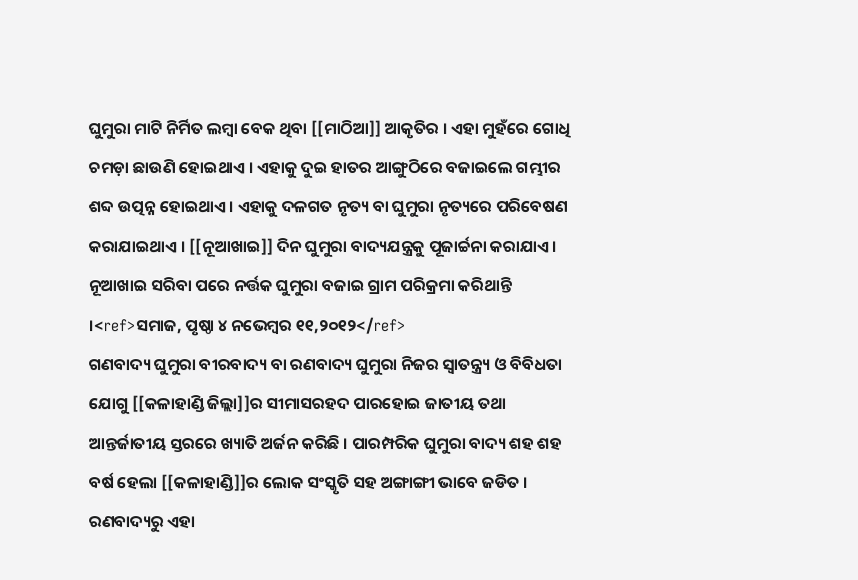ଘୁମୁରା ମାଟି ନିର୍ମିତ ଲମ୍ବା ବେକ ଥିବା [[ମାଠିଆ]] ଆକୃତିର । ଏହା ମୁହଁରେ ଗୋଧି ଚମଡ଼ା ଛାଉଣି ହୋଇଥାଏ । ଏହାକୁ ଦୁଇ ହାତର ଆଙ୍ଗୁଠିରେ ବଜାଇଲେ ଗମ୍ଭୀର ଶବ୍ଦ ଉତ୍ପନ୍ନ ହୋଇଥାଏ । ଏହାକୁ ଦଳଗତ ନୃତ୍ୟ ବା ଘୁମୁରା ନୃତ୍ୟରେ ପରିବେଷଣ କରାଯାଇଥାଏ । [[ନୂଆଖାଇ]] ଦିନ ଘୁମୁରା ବାଦ୍ୟଯନ୍ତ୍ରକୁ ପୂଜାର୍ଚ୍ଚନା କରାଯାଏ । ନୂଆଖାଇ ସରିବା ପରେ ନର୍ତ୍ତକ ଘୁମୁରା ବଜାଇ ଗ୍ରାମ ପରିକ୍ରମା କରିଥାନ୍ତି ।<ref>ସମାଜ, ପୃଷ୍ଠା ୪ ନଭେମ୍ବର ୧୧,୨୦୧୨</ref>
ଗଣବାଦ୍ୟ ଘୁମୁରା ବୀରବାଦ୍ୟ ବା ରଣବାଦ୍ୟ ଘୁମୁରା ନିଜର ସ୍ୱାତନ୍ତ୍ର୍ୟ ଓ ବିବିଧତା ଯୋଗୁ [[କଳାହାଣ୍ଡି ଜିଲ୍ଲା]]ର ସୀମାସରହଦ ପାରହୋଇ ଜାତୀୟ ତଥା ଆନ୍ତର୍ଜାତୀୟ ସ୍ତରରେ ଖ୍ୟାତି ଅର୍ଜନ କରିଛି । ପାରମ୍ପରିକ ଘୁମୁରା ବାଦ୍ୟ ଶହ ଶହ ବର୍ଷ ହେଲା [[କଳାହାଣ୍ଡି]]ର ଲୋକ ସଂସ୍କୃତି ସହ ଅଙ୍ଗାଙ୍ଗୀ ଭାବେ ଜଡିତ । ରଣବାଦ୍ୟରୁ ଏହା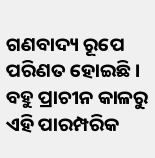ଗଣବାଦ୍ୟ ରୂପେ ପରିଣତ ହୋଇଛି । ବହୁ ପ୍ରାଚୀନ କାଳରୁ ଏହି ପାରମ୍ପରିକ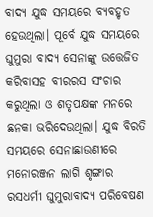ବାଦ୍ୟ ଯୁଦ୍ଧ ସମୟରେ ବ୍ୟବହୃତ ହେଉଥିଲା। ପୂର୍ବେ ଯୁଦ୍ଧ ସମୟରେ ଘୁମୁରା ବାଦ୍ୟ ସେନାଙ୍କୁ ଉତ୍ତେଜିତ କରିବାସହ ବୀରରସ ସଂଚାର କରୁଥିଲା ଓ ଶତୃପକ୍ଷଙ୍କ ମନରେ ଛନକା ଭରିଦେଉଥିଲା। ଯୁଦ୍ଧ ବିରତି ସମୟରେ ସେନାଛାଉଣୀରେ ମନୋରଞ୍ଜନ ଲାଗି ଶୃଙ୍ଗାର ରସଧର୍ମୀ ଘୁମୁରାବାଦ୍ୟ ପରିବେଷଣ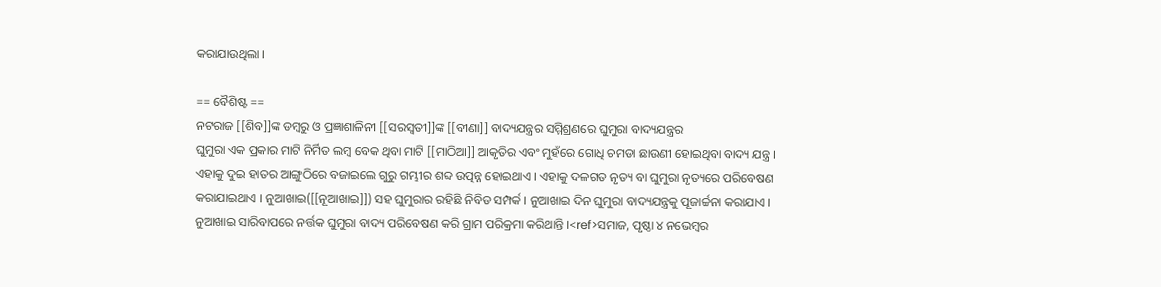କରାଯାଉଥିଲା ।

== ବୈଶିଷ୍ଟ ==
ନଟରାଜ [[ଶିବ]]ଙ୍କ ଡମ୍ବରୁ ଓ ପ୍ରଜ୍ଞାଶାଳିନୀ [[ସରସ୍ୱତୀ]]ଙ୍କ [[ବୀଣା]] ବାଦ୍ୟଯନ୍ତ୍ରର ସମ୍ମିଶ୍ରଣରେ ଘୁମୁରା ବାଦ୍ୟଯନ୍ତ୍ରର
ଘୁମୁରା ଏକ ପ୍ରକାର ମାଟି ନିର୍ମିତ ଲମ୍ବ ବେକ ଥିବା ମାଟି [[ମାଠିଆ]] ଆକୃତିର ଏବଂ ମୁହଁରେ ଗୋଧି ଚମଡା ଛାଉଣୀ ହୋଇଥିବା ବାଦ୍ୟ ଯନ୍ତ୍ର । ଏହାକୁ ଦୁଇ ହାତର ଆଙ୍ଗୁଠିରେ ବଜାଇଲେ ଗୁରୁ ଗମ୍ଭୀର ଶବ୍ଦ ଉତ୍ପନ୍ନ ହୋଇଥାଏ । ଏହାକୁ ଦଳଗତ ନୃତ୍ୟ ବା ଘୁମୁରା ନୃତ୍ୟରେ ପରିବେଷଣ କରାଯାଇଥାଏ । ନୁଆଖାଇ([[ନୂଆଖାଇ]]) ସହ ଘୁମୁରାର ରହିଛି ନିବିଡ ସମ୍ପର୍କ । ନୁଆଖାଇ ଦିନ ଘୁମୁରା ବାଦ୍ୟଯନ୍ତ୍ରକୁ ପୂଜାର୍ଚ୍ଚନା କରାଯାଏ । ନୁଆଖାଇ ସାରିବାପରେ ନର୍ତ୍ତକ ଘୁମୁରା ବାଦ୍ୟ ପରିବେଷଣ କରି ଗ୍ରାମ ପରିକ୍ରମା କରିଥାନ୍ତି ।<ref>ସମାଜ, ପୃଷ୍ଠା ୪ ନଭେମ୍ବର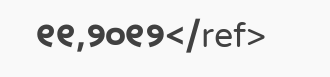୧୧,୨୦୧୨</ref>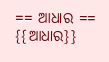== ଆଧାର ==
{{ଆଧାର}}